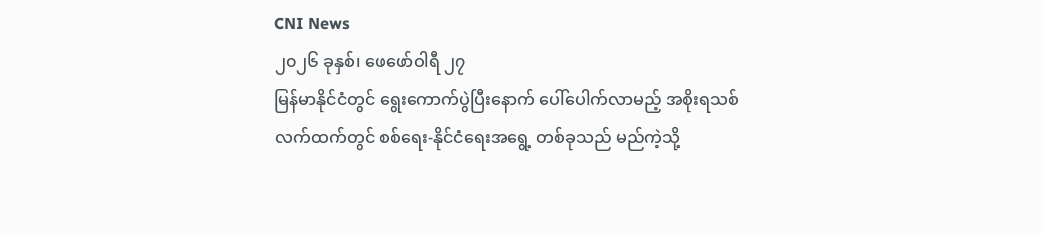CNI News
၂၀၂၆ ခုနှစ်၊ ဖေဖော်ဝါရီ ၂၇
မြန်မာနိုင်ငံတွင် ရွေးကောက်ပွဲပြီးနောက် ပေါ်ပေါက်လာမည့် အစိုးရသစ် လက်ထက်တွင် စစ်ရေး-နိုင်ငံရေးအရွေ့ တစ်ခုသည် မည်ကဲ့သို့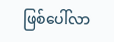ဖြစ်ပေါ်လာ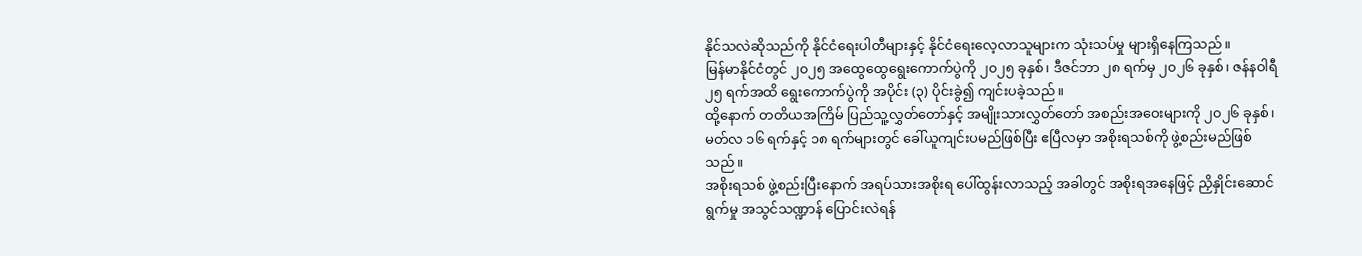နိုင်သလဲဆိုသည်ကို နိုင်ငံရေးပါတီများနှင့် နိုင်ငံရေးလေ့လာသူများက သုံးသပ်မှု များရှိနေကြသည်။
မြန်မာနိုင်ငံတွင် ၂၀၂၅ အထွေထွေရွေးကောက်ပွဲကို ၂၀၂၅ ခုနှစ်၊ ဒီဇင်ဘာ ၂၈ ရက်မှ ၂၀၂၆ ခုနှစ်၊ ဇန်နဝါရီ ၂၅ ရက်အထိ ရွေးကောက်ပွဲကို အပိုင်း (၃) ပိုင်းခွဲ၍ ကျင်းပခဲ့သည်။
ထို့နောက် တတိယအကြိမ် ပြည်သူ့လွှတ်တော်နှင့် အမျိုးသားလွှတ်တော် အစည်းအဝေးများကို ၂၀၂၆ ခုနှစ်၊ မတ်လ ၁၆ ရက်နှင့် ၁၈ ရက်များတွင် ခေါ်ယူကျင်းပမည်ဖြစ်ပြီး ဧပြီလမှာ အစိုးရသစ်ကို ဖွဲ့စည်းမည်ဖြစ်သည်။
အစိုးရသစ် ဖွဲ့စည်းပြီးနောက် အရပ်သားအစိုးရ ပေါ်ထွန်းလာသည့် အခါတွင် အစိုးရအနေဖြင့် ညှိနှိုင်းဆောင်ရွက်မှု အသွင်သဏ္ဍာန် ပြောင်းလဲရန်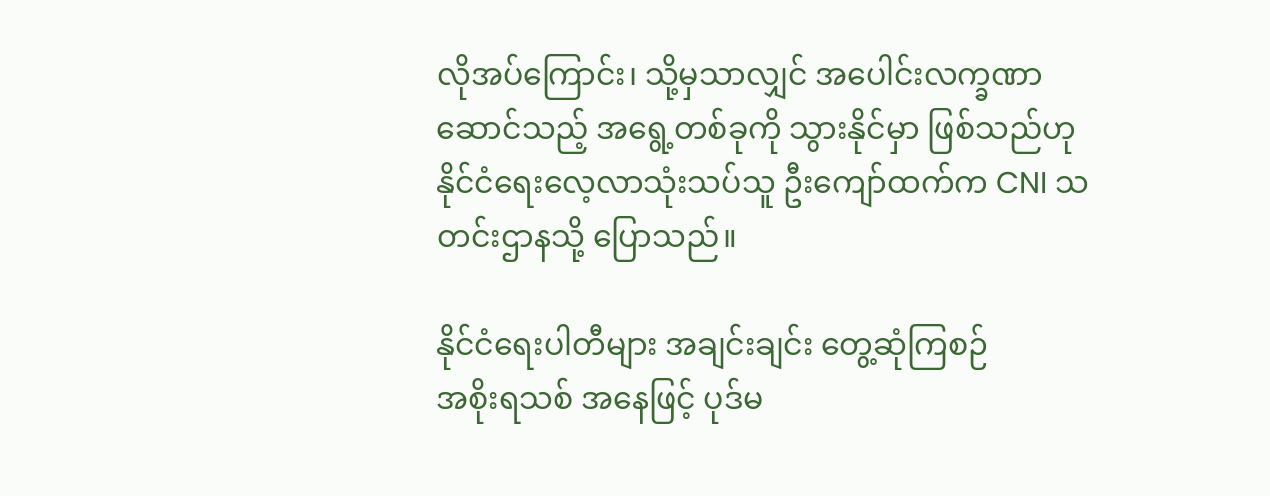လိုအပ်ကြောင်း၊ သို့မှသာလျှင် အပေါင်းလက္ခဏာဆောင်သည့် အရွေ့တစ်ခုကို သွားနိုင်မှာ ဖြစ်သည်ဟု နိုင်ငံရေးလေ့လာသုံးသပ်သူ ဦးကျော်ထက်က CNI သတင်းဌာနသို့ ပြောသည်။

နိုင်ငံရေးပါတီများ အချင်းချင်း တွေ့ဆုံကြစဉ်
အစိုးရသစ် အနေဖြင့် ပုဒ်မ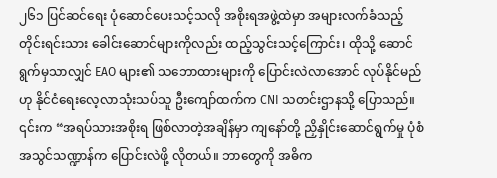၂၆၁ ပြင်ဆင်ရေး ပုံဆောင်ပေးသင့်သလို အစိုးရအဖွဲ့ထဲမှာ အများလက်ခံသည့် တိုင်းရင်းသား ခေါင်းဆောင်များကိုလည်း ထည့်သွင်းသင့်ကြောင်း၊ ထိုသို့ ဆောင်ရွက်မှသာလျှင် EAO များ၏ သဘောထားများကို ပြောင်းလဲလာအောင် လုပ်နိုင်မည်ဟု နိုင်ငံရေးလေ့လာသုံးသပ်သူ ဦးကျော်ထက်က CNI သတင်းဌာနသို့ ပြောသည်။
၎င်းက “အရပ်သားအစိုးရ ဖြစ်လာတဲ့အချိန်မှာ ကျနော်တို့ ညှိနှိုင်းဆောင်ရွက်မှု ပုံစံ အသွင်သဏ္ဍာန်က ပြောင်းလဲဖို့ လိုတယ်။ ဘာတွေကို အဓိက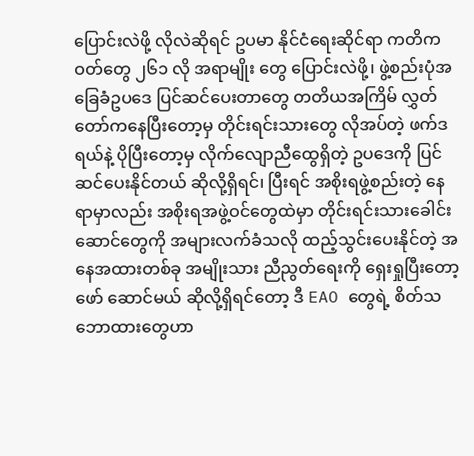ပြောင်းလဲဖို့ လိုလဲဆိုရင် ဥပမာ နိုင်ငံရေးဆိုင်ရာ ကတိကဝတ်တွေ ၂၆၁ လို အရာမျိုး တွေ ပြောင်းလဲဖို့၊ ဖွဲ့စည်းပုံအခြေခံဥပဒေ ပြင်ဆင်ပေးတာတွေ တတိယအကြိမ် လွှတ်တော်ကနေပြီးတော့မှ တိုင်းရင်းသားတွေ လိုအပ်တဲ့ ဖက်ဒရယ်နဲ့ ပိုပြီးတော့မှ လိုက်လျောညီထွေရှိတဲ့ ဥပဒေကို ပြင်ဆင်ပေးနိုင်တယ် ဆိုလို့ရှိရင်၊ ပြီးရင် အစိုးရဖွဲ့စည်းတဲ့ နေရာမှာလည်း အစိုးရအဖွဲ့ဝင်တွေထဲမှာ တိုင်းရင်းသားခေါင်းဆောင်တွေကို အများလက်ခံသလို ထည့်သွင်းပေးနိုင်တဲ့ အနေအထားတစ်ခု အမျိုးသား ညီညွတ်ရေးကို ရှေးရှုပြီးတော့ ဖော် ဆောင်မယ် ဆိုလို့ရှိရင်တော့ ဒီ EAO တွေရဲ့ စိတ်သဘောထားတွေဟာ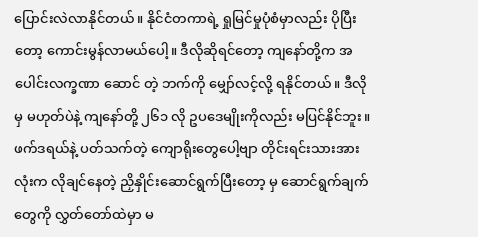ပြောင်းလဲလာနိုင်တယ်။ နိုင်ငံတကာရဲ့ ရှုမြင်မှုပုံစံမှာလည်း ပိုပြီးတော့ ကောင်းမွန်လာမယ်ပေါ့။ ဒီလိုဆိုရင်တော့ ကျနော်တို့က အပေါင်းလက္ခဏာ ဆောင် တဲ့ ဘက်ကို မျှော်လင့်လို့ ရနိုင်တယ်။ ဒီလိုမှ မဟုတ်ပဲနဲ့ ကျနော်တို့ ၂၆၁ လို ဥပဒေမျိုးကိုလည်း မပြင်နိုင်ဘူး။ ဖက်ဒရယ်နဲ့ ပတ်သက်တဲ့ ကျောရိုးတွေပေါ့ဗျာ တိုင်းရင်းသားအားလုံးက လိုချင်နေတဲ့ ညှိနှိုင်းဆောင်ရွက်ပြီးတော့ မှ ဆောင်ရွက်ချက်တွေကို လွှတ်တော်ထဲမှာ မ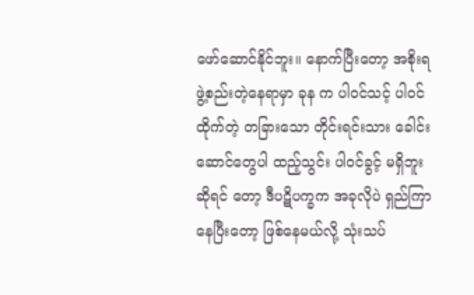ဖော်ဆောင်နိုင်ဘူး။ နောက်ပြီးတော့ အစိုးရဖွဲ့စည်းတဲ့နေရာမှာ ခုန က ပါဝင်သင့် ပါဝင်ထိုက်တဲ့ တခြားသော တိုင်းရင်းသား ခေါင်းဆောင်တွေပါ ထည့်သွင်း ပါဝင်ခွင့် မရှိဘူးဆိုရင် တော့ ဒီပဋိပက္ခက အခုလိုပဲ ရှည်ကြာနေပြီးတော့ ဖြစ်နေမယ်လို့ သုံးသပ်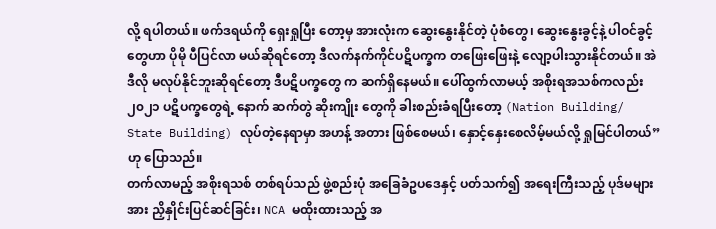လို့ ရပါတယ်။ ဖက်ဒရယ်ကို ရှေးရှုပြီး တော့မှ အားလုံးက ဆွေးနွေးနိုင်တဲ့ ပုံစံတွေ၊ ဆွေးနွေးခွင့်နဲ့ ပါဝင်ခွင့်တွေဟာ ပိုမို ပီပြင်လာ မယ်ဆိုရင်တော့ ဒီလက်နက်ကိုင်ပဋိပက္ခက တဖြေးဖြေးနဲ့ လျော့ပါးသွားနိုင်တယ်။ အဲဒီလို မလုပ်နိုင်ဘူးဆိုရင်တော့ ဒီပဋိပက္ခတွေ က ဆက်ရှိနေမယ်။ ပေါ်ထွက်လာမယ့် အစိုးရအသစ်ကလည်း ၂၀၂၁ ပဋိပက္ခတွေရဲ့ နောက် ဆက်တွဲ ဆိုးကျိုး တွေကို ခါးစည်းခံရပြီးတော့ (Nation Building/ State Building) လုပ်တဲ့နေရာမှာ အဟန့် အတား ဖြစ်စေမယ်၊ နှောင့်နှေးစေလိမ့်မယ်လို့ ရှုမြင်ပါတယ်” ဟု ပြောသည်။
တက်လာမည့် အစိုးရသစ် တစ်ရပ်သည် ဖွဲ့စည်းပုံ အခြေခံဥပဒေနှင့် ပတ်သက်၍ အရေးကြီးသည့် ပုဒ်မများအား ညှိနှိုင်းပြင်ဆင်ခြင်း၊ NCA မထိုးထားသည့် အ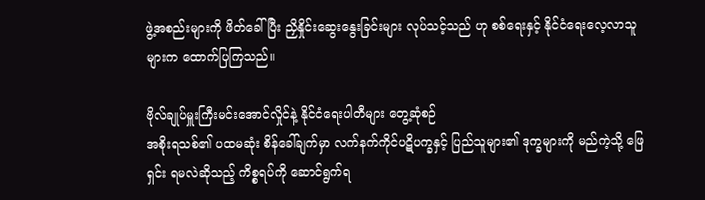ဖွဲ့အစည်းများကို ဖိတ်ခေါ်ပြီး ညှိနှိုင်းဆွေးနွေးခြင်းများ လုပ်သင့်သည် ဟု စစ်ရေးနှင့် နိုင်ငံရေးလေ့လာသူများက ထောက်ပြကြသည်။

ဗိုလ်ချုပ်မှူးကြီးမင်းအောင်လှိုင်နဲ့ နိုင်ငံရေးပါတီများ တွေ့ဆုံစဉ်
အစိုးရသစ်၏ ပထမဆုံး စိန်ခေါ်ချက်မှာ လက်နက်ကိုင်ပဋိပက္ခနှင့် ပြည်သူများ၏ ဒုက္ခများကို မည်ကဲ့သို့ ဖြေရှင်း ရမလဲဆိုသည့် ကိစ္စရပ်ကို ဆောင်ရွက်ရ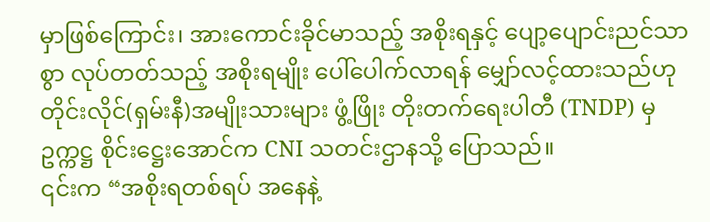မှာဖြစ်ကြောင်း၊ အားကောင်းခိုင်မာသည့် အစိုးရနှင့် ပျော့ပျောင်းညင်သာ စွာ လုပ်တတ်သည့် အစိုးရမျိုး ပေါ်ပေါက်လာရန် မျှော်လင့်ထားသည်ဟု တိုင်းလိုင်(ရှမ်းနီ)အမျိုးသားများ ဖွံ့ဖြိုး တိုးတက်ရေးပါတီ (TNDP) မှ ဥက္ကဋ္ဌ စိုင်းဋ္ဌေးအောင်က CNI သတင်းဌာနသို့ ပြောသည်။
၎င်းက “အစိုးရတစ်ရပ် အနေနဲ့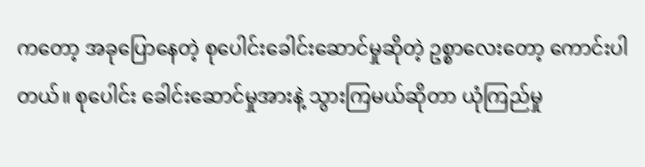ကတော့ အခုပြောနေတဲ့ စုပေါင်းခေါင်းဆောင်မှုဆိုတဲ့ ဥစ္စာလေးတော့ ကောင်းပါ တယ်။ စုပေါင်း ခေါင်းဆောင်မှုအားနဲ့ သွားကြမယ်ဆိုတာ ယုံကြည်မှု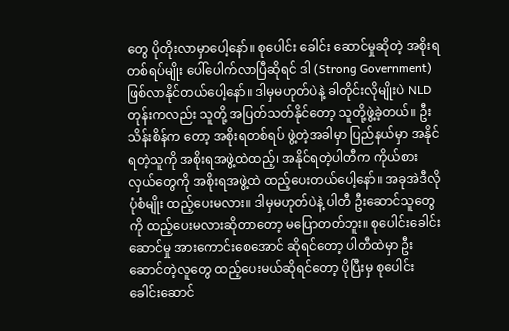တွေ ပိုတိုးလာမှာပေါ့နော်။ စုပေါင်း ခေါင်း ဆောင်မှုဆိုတဲ့ အစိုးရတစ်ရပ်မျိုး ပေါ်ပေါက်လာပြီဆိုရင် ဒါ (Strong Government) ဖြစ်လာနိုင်တယ်ပေါ့နော်။ ဒါမှမဟုတ်ပဲနဲ့ ခါတိုင်းလိုမျိုးပဲ NLD တုန်းကလည်း သူတို့ အပြတ်သတ်နိုင်တော့ သူတို့ဖွဲ့ခဲ့တယ်။ ဦးသိန်းစိန်က တော့ အစိုးရတစ်ရပ် ဖွဲ့တဲ့အခါမှာ ပြည်နယ်မှာ အနိုင်ရတဲ့သူကို အစိုးရအဖွဲ့ထဲထည့်၊ အနိုင်ရတဲ့ပါတီက ကိုယ်စား လှယ်တွေကို အစိုးရအဖွဲ့ထဲ ထည့်ပေးတယ်ပေါ့နော်။ အခုအဲဒီလို ပုံစံမျိုး ထည့်ပေးမလား။ ဒါမှမဟုတ်ပဲနဲ့ ပါတီ ဦးဆောင်သူတွေကို ထည့်ပေးမလားဆိုတာတော့ မပြောတတ်ဘူး။ စုပေါင်းခေါင်းဆောင်မှု အားကောင်းစေအောင် ဆိုရင်တော့ ပါတီထဲမှာ ဦးဆောင်တဲ့လူတွေ ထည့်ပေးမယ်ဆိုရင်တော့ ပိုပြီးမှ စုပေါင်းခေါင်းဆောင်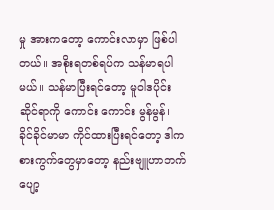မှု အားကတော့ ကောင်းလာမှာ ဖြစ်ပါတယ်။ အစိုးရတစ်ရပ်က သန်မာရပါမယ်။ သန်မာပြီးရင်တော့ မူဝါဒပိုင်းဆိုင်ရာကို ကောင်း ကောင်း မွန်မွန်၊ ခိုင်ခိုင်မာမာ ကိုင်ထားပြီးရင်တော့ ဒါကစားကွက်တွေမှာတော့ နည်းဗျူဟာဘက် ပျော့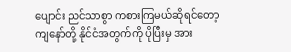ပျောင်း ညင်သာစွာ ကစားကြမယ်ဆိုရင်တော့ ကျနော်တို့ နိုင်ငံအတွက်ကို ပိုပြီးမှ အား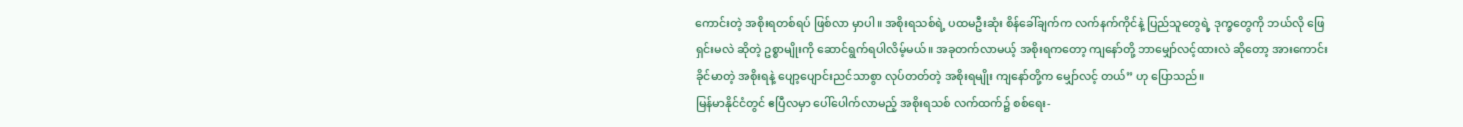ကောင်းတဲ့ အစိုးရတစ်ရပ် ဖြစ်လာ မှာပါ။ အစိုးရသစ်ရဲ့ ပထမဦးဆုံး စိန်ခေါ်ချက်က လက်နက်ကိုင်နဲ့ ပြည်သူတွေရဲ့ ဒုက္ခတွေကို ဘယ်လို ဖြေရှင်းမလဲ ဆိုတဲ့ ဥစ္စာမျိုးကို ဆောင်ရွက်ရပါလိမ့်မယ်။ အခုတက်လာမယ့် အစိုးရကတော့ ကျနော်တို့ ဘာမျှော်လင့်ထားလဲ ဆိုတော့ အားကောင်းခိုင်မာတဲ့ အစိုးရနဲ့ ပျော့ပျောင်းညင်သာစွာ လုပ်တတ်တဲ့ အစိုးရမျိုး ကျနော်တို့က မျှော်လင့် တယ်” ဟု ပြောသည်။
မြန်မာနိုင်ငံတွင် ဧပြီလမှာ ပေါ်ပေါက်လာမည့် အစိုးရသစ် လက်ထက်၌ စစ်ရေး-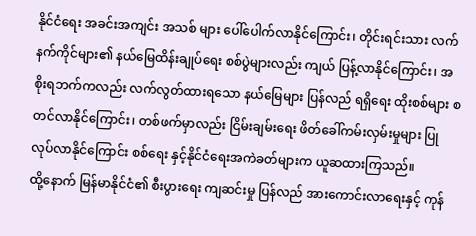နိုင်ငံရေး အခင်းအကျင်း အသစ် များ ပေါ်ပေါက်လာနိုင်ကြောင်း၊ တိုင်းရင်းသား လက်နက်ကိုင်များ၏ နယ်မြေထိန်းချုပ်ရေး စစ်ပွဲများလည်း ကျယ် ပြန့်လာနိုင်ကြောင်း၊ အစိုးရဘက်ကလည်း လက်လွတ်ထားရသော နယ်မြေများ ပြန်လည် ရရှိရေး ထိုးစစ်များ စတင်လာနိုင်ကြောင်း၊ တစ်ဖက်မှာလည်း ငြိမ်းချမ်းရေး ဖိတ်ခေါ်ကမ်းလှမ်းမှုများ ပြုလုပ်လာနိုင်ကြောင်း စစ်ရေး နှင့်နိုင်ငံရေးအကဲခတ်များက ယူဆထားကြသည်။
ထို့နောက် မြန်မာနိုင်ငံ၏ စီးပွားရေး ကျဆင်းမှု ပြန်လည် အားကောင်းလာရေးနှင့် ကုန်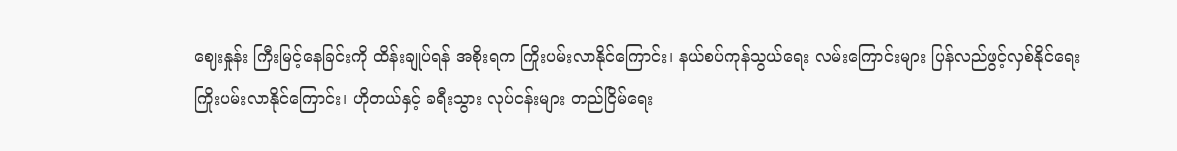ဈေးနှုန်း ကြီးမြင့်နေခြင်းကို ထိန်းချုပ်ရန် အစိုးရက ကြိုးပမ်းလာနိုင်ကြောင်း၊ နယ်စပ်ကုန်သွယ်ရေး လမ်းကြောင်းများ ပြန်လည်ဖွင့်လှစ်နိုင်ရေး ကြိုးပမ်းလာနိုင်ကြောင်း၊ ဟိုတယ်နှင့် ခရီးသွား လုပ်ငန်းများ တည်ငြိမ်ရေး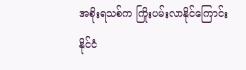အစိုးရသစ်က ကြိုးပမ်းလာနိုင်ကြောင်း နိုင်ငံ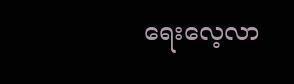ရေးလေ့လာ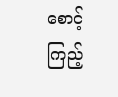စောင့်ကြည့်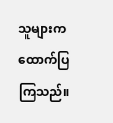သူများက ထောက်ပြကြသည်။